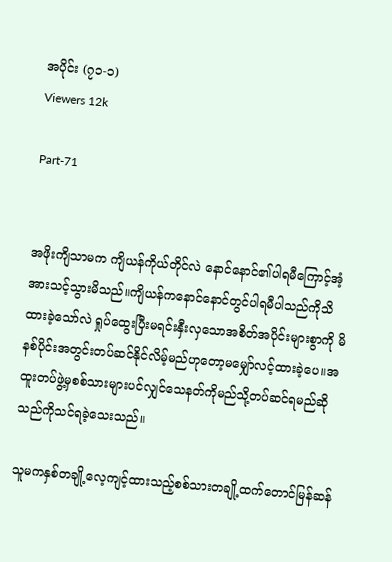အပိုင်း (၇၁-၁)
Viewers 12k

Part-71


အဖိုးကျိသာမက ကျိယန်ကိုယ်တိုင်လဲ ‌နောင်နောင်၏ပါရမီကြောင့်အံ့အားသင့်သွားမိသည်။ကျိယန်ကနောင်နောင်တွင်ပါရမီပါသည်ကိုသိထားခဲ့သော်လဲ ရှုပ်ထွေးပြီးမရင်းနှီးလှသောအစိတ်အပိုင်းများစွာကို မိနစ်ပိုင်းအတွင်းတပ်ဆင်နိုင်လိမ့်မည်ဟုတော့မမျှော်လင့်ထားခဲ့ပေ။အထူးတပ်ဖွဲ့မှစစ်သားများပင်လျှင်သေနတ်ကိုမည်သို့တပ်ဆင်ရမည်ဆိုသည်ကိုသင်ရခဲ့သေးသည်။

သူမကနှစ်တချို့လေ့ကျင့်ထားသည့်စစ်သားတချို့ထက်တောင်မြန်ဆန်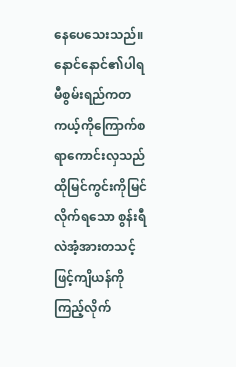နေပေသေးသည်။နောင်နောင်၏ပါရမီစွမ်းရည်ကတကယ့်ကိုကြောက်စရာကောင်းလှသည်ထိုမြင်ကွင်းကိုမြင်လိုက်ရသော စွန်းရီလဲအံ့အားတသင့်ဖြင့်ကျိယန်ကိုကြည့်လိုက်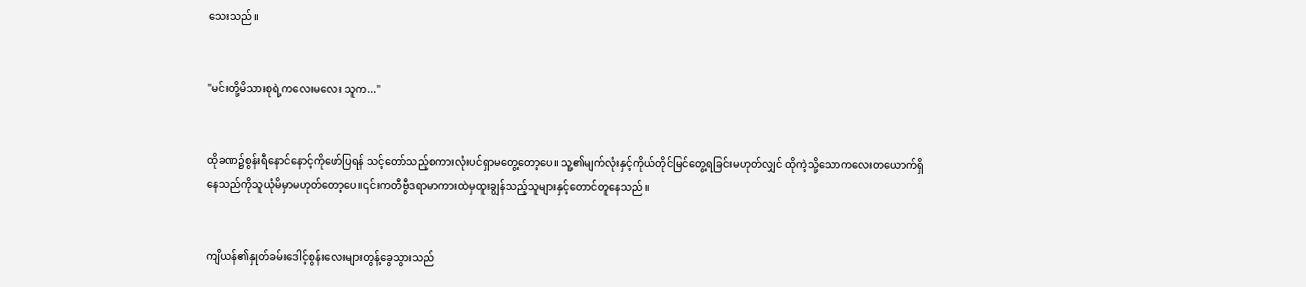သေးသည်။


"မင်းတို့မိသားစုရဲ့ကလေးမလေး သူက..."


ထိုခဏ၌စွန်းရီနောင်နောင့်ကိုဖော်ပြရန် သင့်တော်သည့်စကားလုံးပင်ရှာမတွေ့တော့ပေ။ သူ့၏မျက်လုံးနှင့်ကိုယ်တိုင်မြင်တွေ့ရခြင်းမဟုတ်လျှင် ထိုကဲ့သို့သောကလေးတယောက်ရှိနေသည်ကိုသူယုံမိမှာမဟုတ်တော့ပေ။၎င်းကတီဗွီဒရာမာကားထဲမှထူးချွန်သည့်သူများနှင့်တောင်တူနေသည်။


ကျိယန်၏နှုတ်ခမ်းဒေါင့်စွန်းလေးများတွန့်ခွေသွားသည်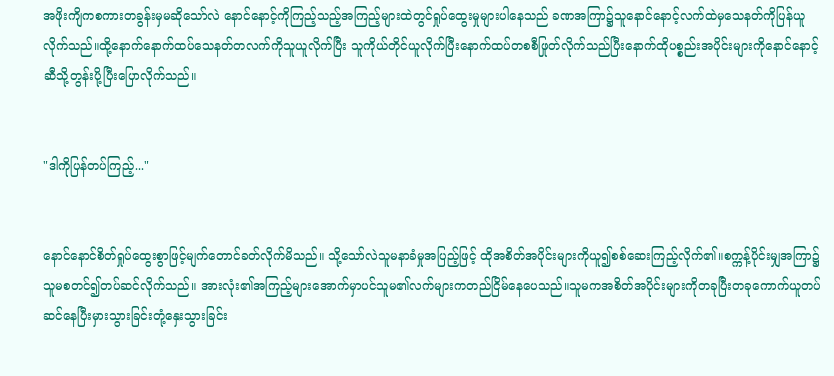အဖိုးကျိကစကားတခွန်းမှမဆိုသော်လဲ နောင်နောင့်ကိုကြည့်သည့်အကြည့်များထဲတွင်ရှုပ်ထွေးမှုများပါနေသည် ခဏအကြာ၌သူနောင်နောင့်လက်ထဲမှသေနတ်ကိုပြန်ယူလိုက်သည်။ထို့နောက်နောက်ထပ်သေနတ်တလက်ကိုသူယူလိုက်ပြီး သူကိုယ်တိုင်ယူလိုက်ပြီးနောက်ထပ်တစစီဖြုတ်လိုက်သည်ပြီးနောက်ထိုပစ္စည်းအပိုင်းများကိုနောင်နောင့်ဆီသို့တွန်းပို့ပြီးပြောလိုက်သည်။


"ဒါကိုပြန်တပ်ကြည့်..."


နောင်နောင်စိတ်ရှုပ်ထွေးစွာဖြင့်မျက်တောင်ခတ်လိုက်မိသည်။ သို့သော်လဲသူမနာခံမှုအပြည့်ဖြင့် ထိုအစိတ်အပိုင်းများကိုယူ၍စစ်ဆေးကြည့်လိုက်၏။စက္ကန့်ပိုင်းမျှအကြာ၌သူမစတင်၍တပ်ဆင်လိုက်သည်။ အားလုံး၏အကြည့်များအောက်မှာပင်သူမ၏လက်များကတည်ငြိမ်နေပေသည်။သူမကအစိတ်အပိုင်းများကိုတခုပြီးတခုကောက်ယူတပ်ဆင်နေပြီးမှားသွားခြင်းတုံ့နှေးသွားခြင်း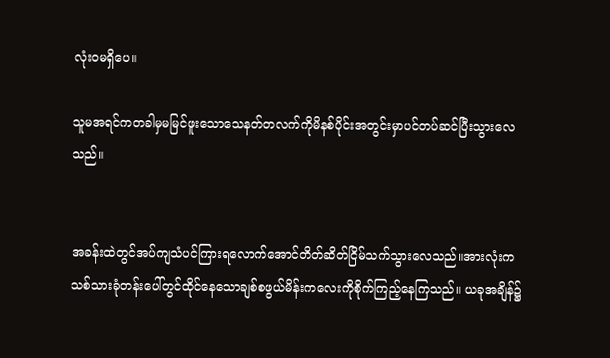လုံးဝမရှိပေ။

သူမအရင်ကတခါမှမမြင်ဖူးသောသေနတ်တလက်ကိုမိနစ်ပိုင်းအတွင်းမှာပင်တပ်ဆင်ပြီးသွားလေသည်။


အခန်းထဲတွင်အပ်ကျသံပင်ကြားရလောက်‌အောင်တိတ်ဆိတ်ငြိမ်သက်သွားလေသည်။အားလုံးကသစ်သားခုံတန်းပေါ်တွင်ထိုင်နေသောချစ်စဖွယ်မိန်းကလေးကိုစိုက်ကြည့်နေကြသည်။ ယခုအချိန်၌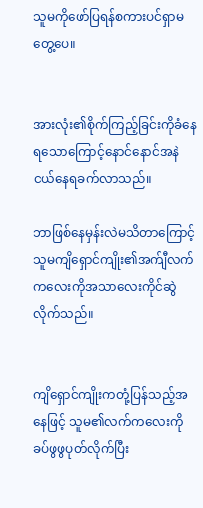သူမကို‌ဖော်ပြရန်စကားပင်ရှာမတွေ့ပေ။


အားလုံး၏စိုက်ကြည့်ခြင်းကိုခံနေရသောကြောင့်နောင်နောင်အနဲငယ်နေရခက်လာသည်။

ဘာဖြစ်နေမှန်းလဲမသိတာကြောင့် သူမကျိရှောင်ကျိုး၏အက်ျီလက်ကလေးကိုအသာလေးကိုင်ဆွဲလိုက်သည်။


ကျိရှောင်ကျိုးကတုံ့ပြန်သည့်အနေဖြင့် သူမ၏လက်ကလေးကိုခပ်ဖွဖွပုတ်လိုက်ပြီး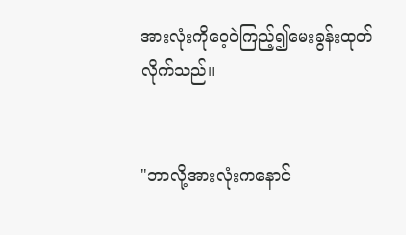အားလုံးကိုဝေ့ဝဲကြည့်၍မေးခွန်းထုတ်လိုက်သည်။


"ဘာလို့အားလုံးကနောင်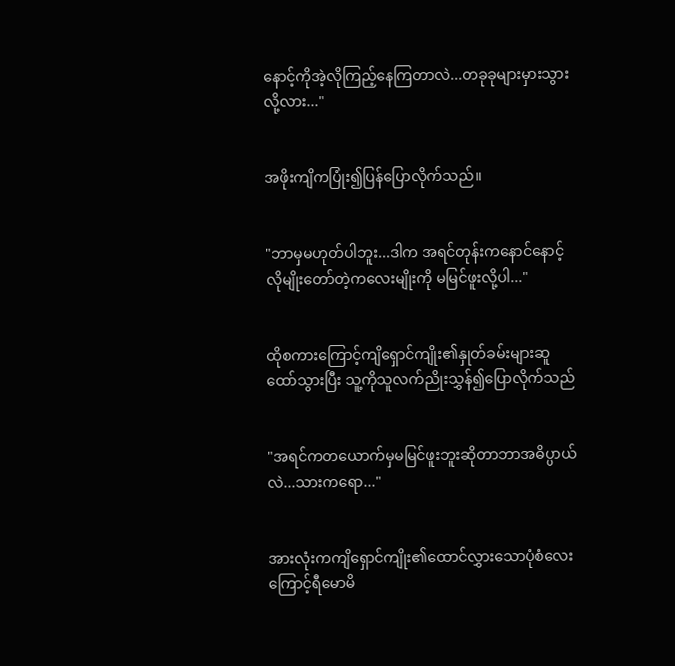နောင့်ကိုအဲ့လိုကြည့်နေကြတာလဲ...တခုခုများမှားသွားလို့လား..."


အဖိုးကျိကပြုံး၍ပြန်ပြောလိုက်သည်။


"ဘာမှမဟုတ်ပါဘူး...ဒါက အရင်တုန်းကနောင်နောင့်လိုမျိုးတော်တဲ့ကလေးမျိုးကို မမြင်ဖူးလို့ပါ..."


ထိုစကားကြောင့်ကျိရှောင်ကျိုး၏နှုတ်ခမ်းများဆူထော်သွားပြီး သူ့ကိုသူလက်ညိုးသွှန်၍ပြောလိုက်သည်


"အရင်ကတယောက်မှမမြင်ဖူးဘူးဆိုတာဘာအဓိပ္ပာယ်လဲ...သားကရော..."


အားလုံးကကျိရှောင်ကျိုး၏ထောင်လွှားသောပုံစံလေးကြောင့်ရီမောမိ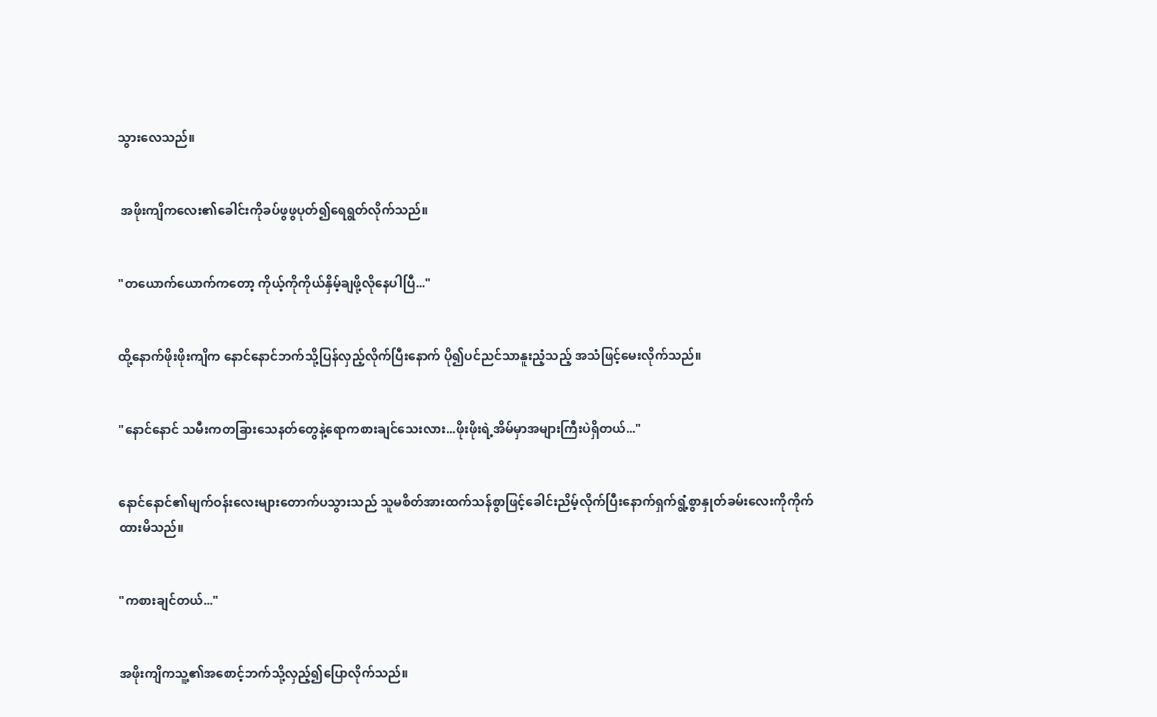သွားလေသည်။


 အဖိုးကျိကလေး၏ခေါင်းကိုခပ်ဖွဖွပုတ်၍ရေရွတ်လိုက်သည်။


"တယောက်ယောက်ကတော့ ကိုယ့်ကိုကိုယ်နှိမ့်ချဖို့လိုနေပါပြီ..."


ထို့နောက်ဖိုးဖိုးကျိက နောင်နောင်ဘက်သို့ပြန်လှည့်လိုက်ပြီးနောက် ပို၍ပင်ညင်သာနူးညံ့သည့် အသံဖြင့်မေးလိုက်သည်။


"နောင်နောင် သမီးကတခြားသေနတ်တွေနဲ့ရောကစားချင်သေးလား...ဖိုးဖိုးရဲ့အိမ်မှာအများကြီးပဲရှိတယ်..."


နောင်နောင်၏မျက်ဝန်းလေးများ‌တောက်ပသွားသည် သူမစိတ်အားထက်သန်စွာဖြင့်ခေါင်းညိမ့်လိုက်ပြီးနောက်ရှက်ရွံ့စွာနှုတ်ခမ်းလေးကိုကိုက်ထားမိသည်။


"ကစားချင်တယ်..."


အဖိုးကျိကသူ့၏အစောင့်ဘက်သို့လှည့်၍ပြောလိုက်သည်။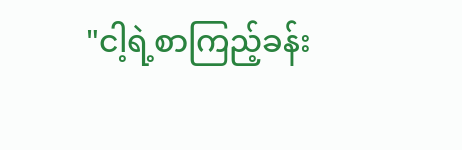"ငါ့ရဲ့စာကြည့်ခန်း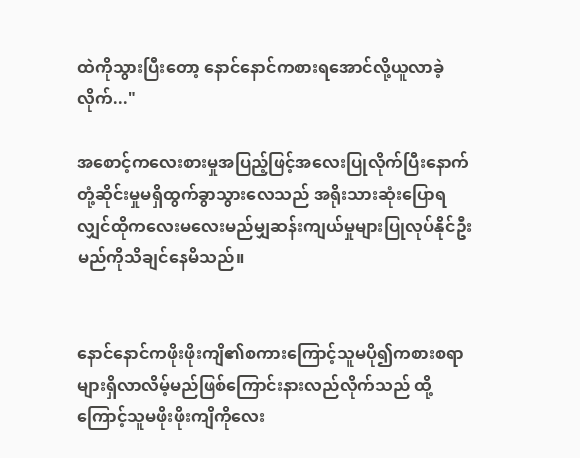ထဲကိုသွားပြီးတော့ နောင်နောင်ကစားရအောင်လို့ယူလာခဲ့လိုက်..."

အစောင့်ကလေးစားမှုအပြည့်ဖြင့်အလေးပြုလိုက်ပြီးနောက် တုံ့ဆိုင်းမှုမရှိထွက်ခွာသွားလေသည် အရိုးသားဆုံး‌ပြောရလျှင်ထိုကလေးမလေးမည်မျှဆန်းကျယ်မှုများပြုလုပ်နိုင်ဦးမည်ကိုသိချင်နေမိသည်။


နောင်နောင်ကဖိုးဖိုးကျိ၏စကားကြောင့်သူမပို၍ကစားစရာများရှိလာလိမ့်မည်ဖြစ်ကြောင်းနားလည်လိုက်သည် ထို့ကြောင့်သူမဖိုးဖိုးကျိကိုလေး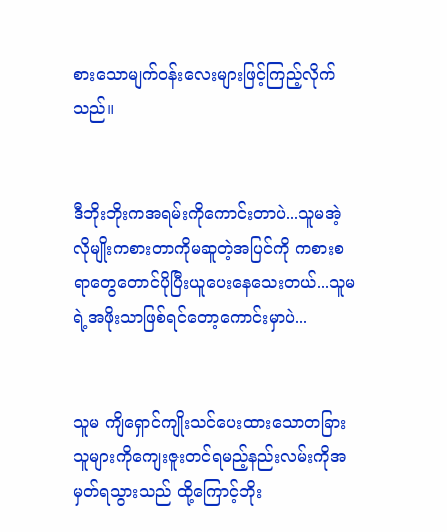စားသောမျက်ဝန်းလေးများဖြင့်ကြည့်လိုက်သည်။


ဒီဘိုးဘိုးကအရမ်းကိုကောင်းတာပဲ...သူမအဲ့လိုမျိုးကစားတာကိုမဆူတဲ့အပြင်ကို ကစားစရာတွေတောင်ပိုပြီးယူပေးနေသေးတယ်...သူမရဲ့အဖိုးသာဖြစ်ရင်တော့ကောင်းမှာပဲ...


သူမ ကျိရှောင်ကျိုးသင်ပေးထားသောတခြားသူများကိုကျေးဇူးတင်ရမည့်နည်းလမ်းကိုအမှတ်ရသွားသည် ထို့ကြောင့်ဘိုး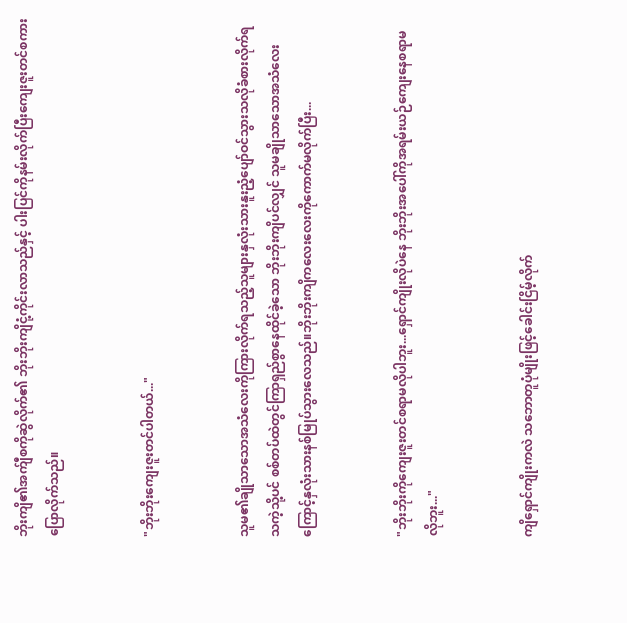ဘိုးကျိ၏အက်ျီစကိုဆွဲလိုက်၏ ဘိုးဘိုးကျိငုံ့ကိုင်းလာသည်နှင့် ပါးပြင်ကိုနမ်းလိုက်ပြီးကျေးဇူးတင်စကားပြောလိုက်သည်။


"ဘိုးဘိုးကျေးဇူးတင်ပါတယ်..."


သူမ၏ချိုသာသောအသံလေးကိုကြားလိုက်ရသည့်သူများနှလုံးသားနူးညံ့ပျော်ဝင်သွားသလိုခံစားလိုက်ရသကဲ့သို့ပင် စစ်တပ်ထဲတွင်ကြာရှည်စွာနေထိုင်ခဲ့သော ဘိုးဘိုးကျိပင်လျှင် သူမချိုသာသောအသံလေးကြောင့်နှလုံးသားနစ်မြုပ်သွားလေသည်။ဘိုးဘိုးကျိကလေးလေးကိုကောက်မလိုက်ပြီး...


"ဘိုးဘိုးကိုကျေးဇူးတင်စရာမလိုပါဘူး...ရှောင်ကျိုးလိုပဲနေ ဘိုးဘိုးအပေါ်ကိုအရမ်းယဉ်ကျေးနေစရာမလိုဘူး..."


ကျိရှောင်ကျိုးကလဲ သ‌ဘောတူပုံမျိုးဖြင့်ခေါင်းငြိမ့်လိုက်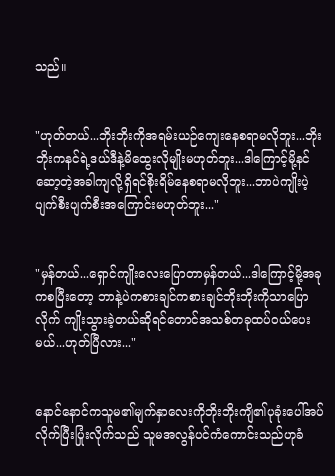သည်။


"ဟုတ်တယ်...ဘိုးဘိုးကိုအရမ်းယဉ်ကျေးနေစရာမလိုဘူး...ဘိုးဘိုးကနင်ရဲ့ဒယ်ဒီနဲ့မိထွေးလိုမျိုးမဟုတ်ဘူး...ဒါကြောင့်မို့နင်ဆော့တဲ့အခါကျလို့ရှိရင်စိုးရိမ်နေစရာမလိုဘူး...ဘာပဲကျိုးပဲ့ပျက်စီးပျက်စီးအကြောင်းမဟုတ်ဘူး..."


"မှန်တယ်...ရှောင်ကျိုးလေးပြောတာမှန်တယ်...ဒါကြောင့်မို့အခုကစပြီးတော့ ဘာနဲ့ပဲကစားချင်ကစားချင်ဘိုးဘိုးကိုသာပြောလိုက် ကျိုးသွားခဲ့တယ်ဆိုရင်တောင်အသစ်တခုထပ်ဝယ်ပေးမယ်...ဟုတ်ပြီလား..."


နောင်နောင်ကသူမ၏မျက်နှာလေးကိုဘိုးဘိုးကျိ၏ပုခုံးပေါ်အပ်လိုက်ပြီးပြုံးလိုက်သည် သူမအလွန်ပင်ကံကောင်းသည်ဟုခံ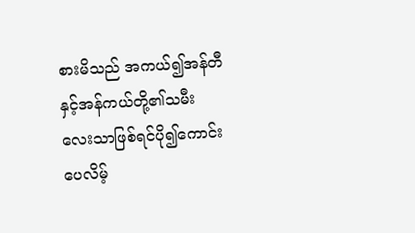စားမိသည် အကယ်၍အန်တီနှင့်အန်ကယ်တို့၏သမီးလေးသာဖြစ်ရင်ပို၍ကောင်းပေလိမ့်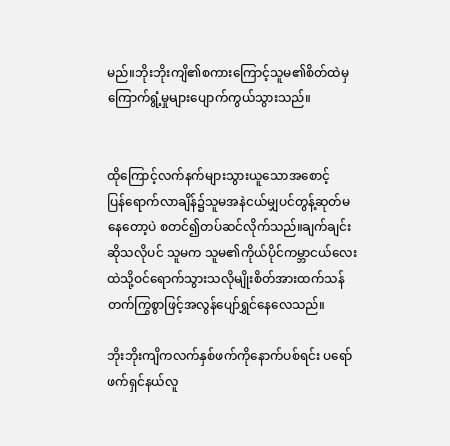မည်။ဘိုးဘိုးကျိ၏စကားကြောင့်သူမ၏စိတ်ထဲမှကြောက်ရွံ့မှုများပျောက်ကွယ်သွားသည်။


ထိုကြောင့်လက်နက်များသွားယူသောအစောင့် ပြန်‌ရောက်လာချိန်၌သူမအနဲငယ်မျှပင်တွန့်ဆုတ်မနေတော့ပဲ စတင်၍တပ်ဆင်လိုက်သည်။ချက်ချင်းဆိုသလိုပင် သူမက သူမ၏ကိုယ်ပိုင်ကမ္ဘာငယ်လေးထဲသို့ဝင်ရောက်သွားသလိုမျိုးစိတ်အားထက်သန်တက်ကြွစွာဖြင့်အလွန်ပျော်ရွှင်နေလေသည်။

ဘိုးဘိုးကျိကလက်နှစ်ဖက်ကိုနောက်ပစ်ရင်း ပရော်ဖက်ရှင်နယ်လူ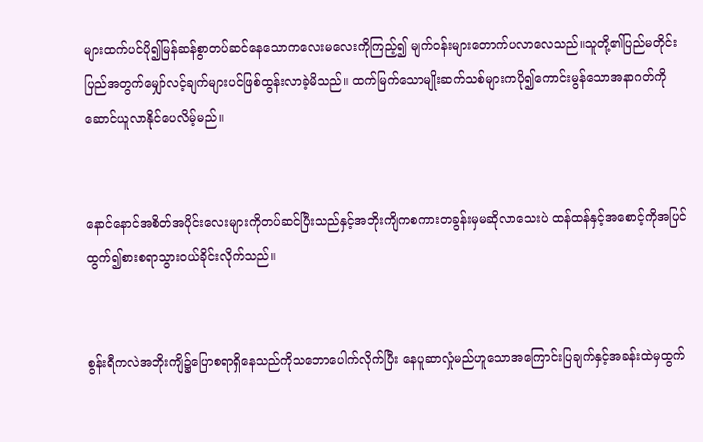များထက်ပင်ပို၍မြန်ဆန်စွာတပ်ဆင်နေသောကလေးမလေးကိုကြည့်၍ မျက်ဝန်းများတောက်ပလာလေသည်။သူတို့၏ပြည်မတိုင်းပြည်အတွက်မျှော်လင့်ချက်များပင်ဖြစ်ထွန်းလာခဲ့မိသည်။ ထက်မြက်သောမျိုးဆက်သစ်များကပို၍ကောင်းမွန်သောအနာဂတ်ကိုဆောင်ယူလာနိုင်ပေလိမ့်မည်။


နောင်နောင်အစိတ်အပိုင်းလေးများကိုတပ်ဆင်ပြီးသည်နှင့်အဘိုးကျိကစကားတခွန်းမှမဆိုလာသေးပဲ ထန်ထန်နှင့်အစောင့်ကိုအပြင်ထွက်၍စားစရာသွားဝယ်ခိုင်းလိုက်သည်။


စွန်းရီကလဲအဘိုးကျိ၌ပြောစရာရှိနေသည်ကိုသဘောပေါက်လိုက်ပြီး နေပူဆာလှုံမည်ဟူသောအကြောင်းပြချက်နှင့်အခန်းထဲမှထွက်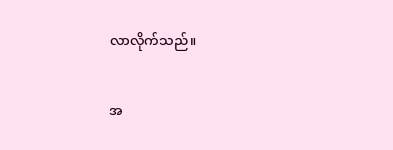လာလိုက်သည်။


အ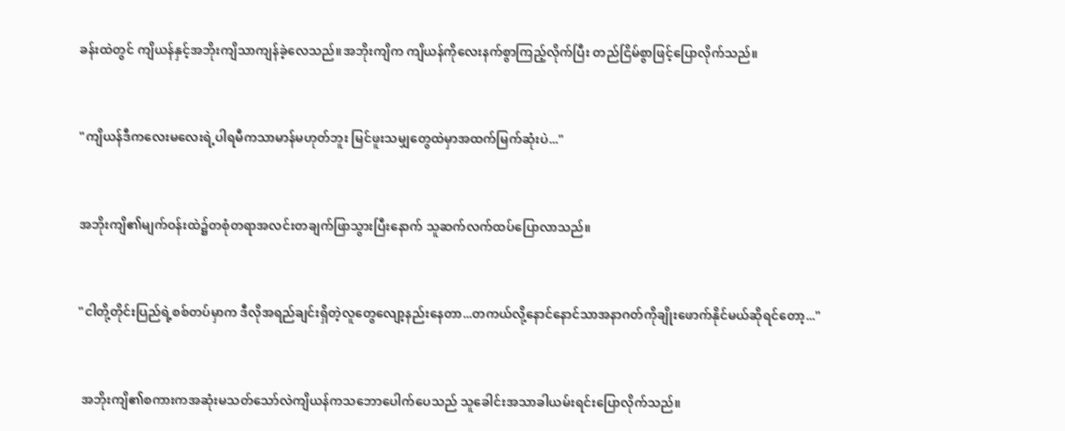ခန်းထဲတွင် ကျိယန်နှင့်အဘိုးကျိသာကျန်ခဲ့လေသည်။အဘိုးကျိက ကျိယန်ကိုလေးနက်စွာကြည့်လိုက်ပြီး တည်ငြိမ်စွာဖြင့်ပြောလိုက်သည်။


"ကျိယန်ဒီကလေးမလေးရဲ့ပါရမီကသာမာန်မဟုတ်ဘူး မြင်ဖူးသမျှတွေထဲမှာအထက်မြက်ဆုံးပဲ..."


အဘိုးကျိ၏မျက်ဝန်းထဲ၌တစုံတရာအလင်းတချက်ဖြာသွားပြီးနောက် သူဆက်လက်ထပ်ပြောလာသည်။


"ငါတို့တိုင်းပြည်ရဲ့စစ်တပ်မှာက ဒီလိုအရည်ချင်းရှိတဲ့လူတွေလျော့နည်းနေတာ...တကယ်လို့နောင်နောင်သာအနာဂတ်ကိုချိုး‌ဖောက်နိုင်မယ်ဆိုရင်တော့..."


 အဘိုးကျိ၏စကားကအဆုံးမသတ်သော်လဲကျိယန်ကသဘောပေါက်ပေသည် သူခေါင်းအသာခါယမ်းရင်းပြောလိုက်သည်။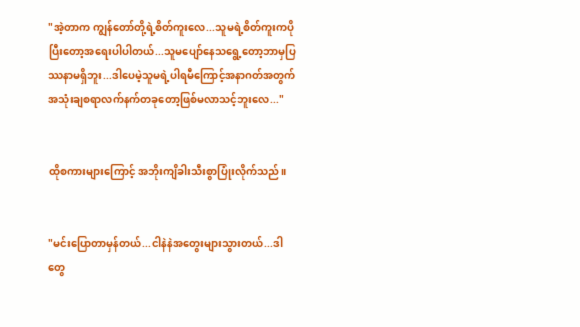"အဲ့တာက ကျွန်တော်တို့ရဲ့စိတ်ကူးလေ...သူမရဲ့စိတ်ကူးကပိုပြီးတော့အရေးပါပါတယ်...သူမပျော်နေသရွေ့တော့ဘာမှပြဿနာမရှိဘူး...ဒါပေမဲ့သူမရဲ့ပါရမီကြောင့်အနာဂတ်အတွက်အသုံးချစရာလက်နက်တခုတော့ဖြစ်မလာသင့်ဘူးလေ..."


ထိုစကားများကြောင့် အဘိုးကျိခါးသီးစွာပြုံးလိုက်သည်။


"မင်းပြောတာမှန်တယ်...ငါနဲနဲအတွေးများသွားတယ်...ဒါတွေ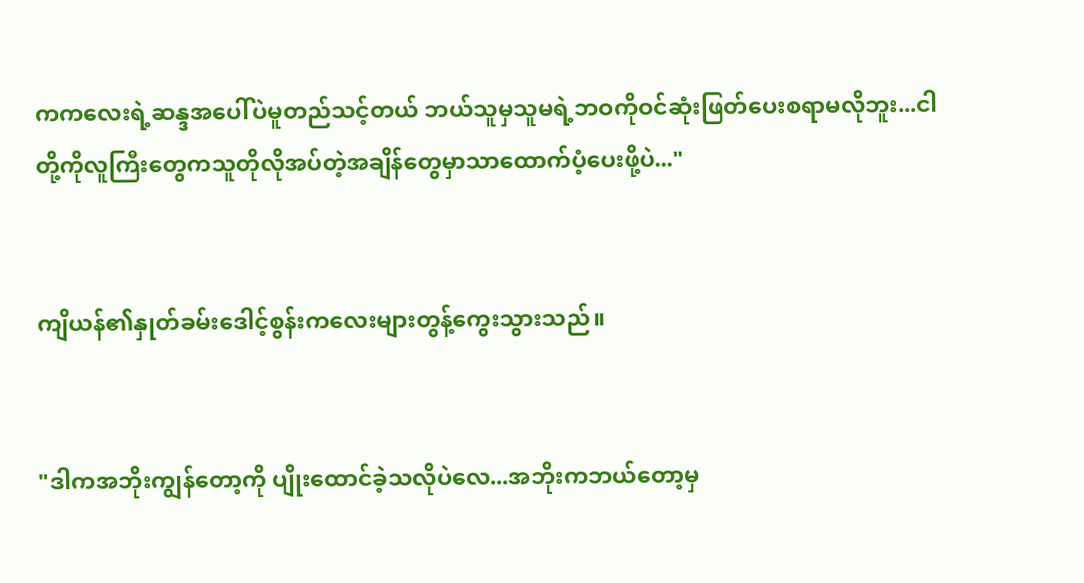ကကလေးရဲ့ဆန္ဒအပေါ်ပဲမူတည်သင့်တယ် ဘယ်သူမှသူမရဲ့ဘဝကိုဝင်ဆုံးဖြတ်ပေးစရာမလိုဘူး...ငါတို့ကိုလူကြီးတွေကသူတိုလိုအပ်တဲ့အချိန်တွေမှာသာထောက်ပံ့ပေးဖို့ပဲ..."


ကျိယန်၏နှုတ်ခမ်းဒေါင့်စွန်းက‌လေးများတွန့်ကွေးသွားသည်။


"ဒါကအဘိုးကျွန်တော့ကို ပျိုးထောင်ခဲ့သလိုပဲလေ...အဘိုးကဘယ်တော့မှ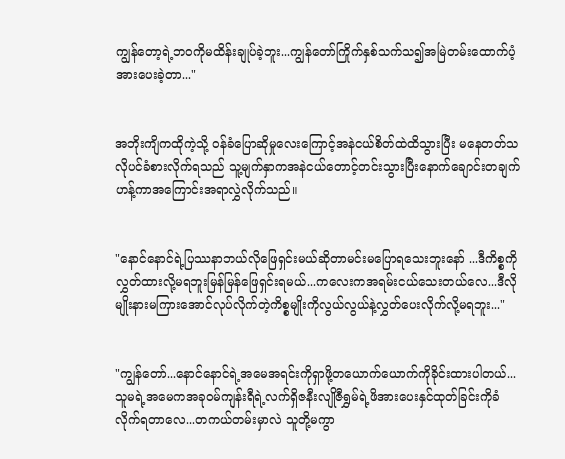ကျွန်တော့ရဲ့ဘဝကိုမထိန်းချုပ်ခဲ့ဘူး...ကျွန်တော်ကြိုက်နှစ်သက်သ၍အမြဲတမ်းထောက်ပံ့အားပေးခဲ့တာ..."


အဘိုးကျိကထိုကဲ့သို့ ဝန်ခံပြောဆိုမှုလေးကြောင့်အနဲငယ်စိတ်ထဲထိသွားပြီး မနေတတ်သလိုပင်ခံစားလိုက်ရသည် သူ့မျက်နှာကအနဲငယ်တောင့်တင်းသွားပြီးနောက်ချောင်းတချက်ဟန့်ကာအကြောင်းအရာလွှဲလိုက်သည်။


"နောင်နောင်ရဲ့ပြဿနာဘယ်လိုဖြေရှင်းမယ်ဆိုတာမင်းမပြောရသေးဘူးနော် ...ဒီကိစ္စကိုလွှတ်ထားလို့မရဘူးမြန်မြန်ဖြေရှင်းရမယ်...ကလေးကအရမ်းငယ်သေးတယ်လေ...ဒီလိုမျိုးနားမကြားအောင်လုပ်လိုက်တဲ့ကိစ္စမျိုးကိုလွယ်လွယ်နဲ့လွှတ်ပေးလိုက်လို့မရဘူး..."


"ကျွန်တော်...နောင်နောင်ရဲ့အမေအရင်းကိုရှာဖို့တယောက်ယောက်ကိုခိုင်းထားပါတယ်...သူမရဲ့အမေကအခုဝမ်ကျန်းရီရဲ့လက်ရှိဇနီးလျိုဇီရွှမ်ရဲ့ဖိအားပေးနှင်ထုတ်ခြင်းကိုခံလိုက်ရတာလေ...တကယ်တမ်းမှာလဲ သူတို့မကွာ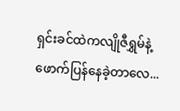ရှင်းခင်ထဲကလျိုဇီရွှမ်နဲ့ဖောက်ပြန်နေခဲ့တာလေ...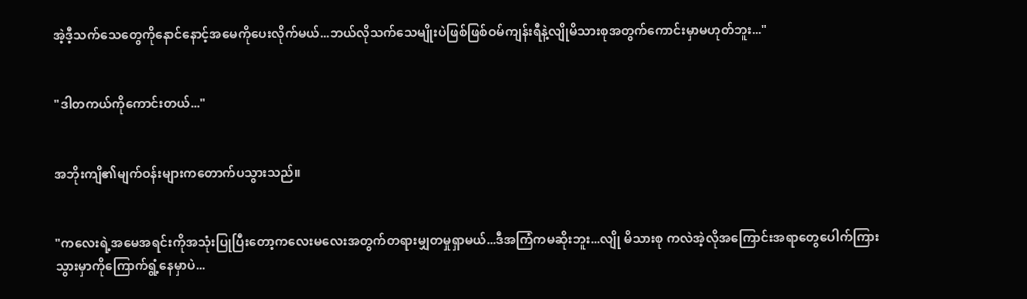အဲ့ဒီ့သက်သေတွေကိုနောင်နောင့်အမေကိုပေးလိုက်မယ်...ဘယ်လိုသက်သေမျိုးပဲဖြစ်ဖြစ်ဝမ်ကျန်းရီနဲ့လျိုမိသားစုအတွက်ကောင်းမှာမဟုတ်ဘူး..."


"ဒါတကယ်ကိုကောင်းတယ်..."


အဘိုးကျိ၏မျက်ဝန်းများကတောက်ပသွားသည်။


"ကလေးရဲ့အမေအရင်းကိုအသုံးပြုပြီးတော့က‌လေးမလေးအတွက်တရားမျှတမှုရှာမယ်...ဒီအကြံကမဆိုးဘူး...လျို မိသားစု ကလဲအဲ့လိုအကြောင်းအရာတွေပေါက်ကြားသွားမှာကိုကြောက်ရွံ့နေမှာပဲ...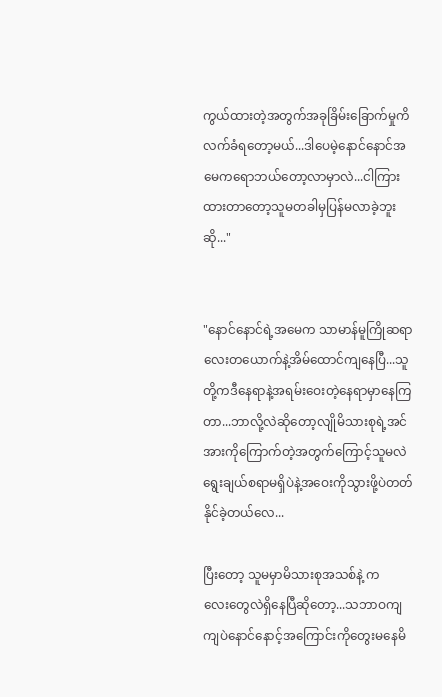ကွယ်ထားတဲ့အတွက်အခုခြိမ်းခြောက်မှုကိလက်ခံရတော့မယ်...ဒါပေမဲ့နောင်နောင်အမေကရောဘယ်တော့လာမှာလဲ...ငါကြားထားတာတော့သူမတခါမှပြန်မလာခဲ့ဘူးဆို..."


"နောင်နောင်ရဲ့အမေက သာမာန်မူကြိုဆရာလေးတယောက်နဲ့အိမ်ထောင်ကျနေပြီ...သူတို့ကဒီနေရာနဲ့အရမ်းဝေးတဲ့နေရာမှာနေကြတာ...ဘာလို့လဲဆိုတော့လျိုမိသားစုရဲ့အင်အားကိုကြောက်တဲ့အတွက်ကြောင့်သူမလဲရွေးချယ်စရာမရှိပဲနဲ့အဝေးကိုသွားဖို့ပဲတတ်နိုင်ခဲ့တယ်လေ...

ပြီးတော့ သူမမှာမိသားစုအသစ်နဲ့ ကလေး‌တွေလဲရှိနေပြီဆိုတော့...သဘာဝကျကျပဲ‌နောင်နောင့်အကြောင်းကိုတွေးမနေမိ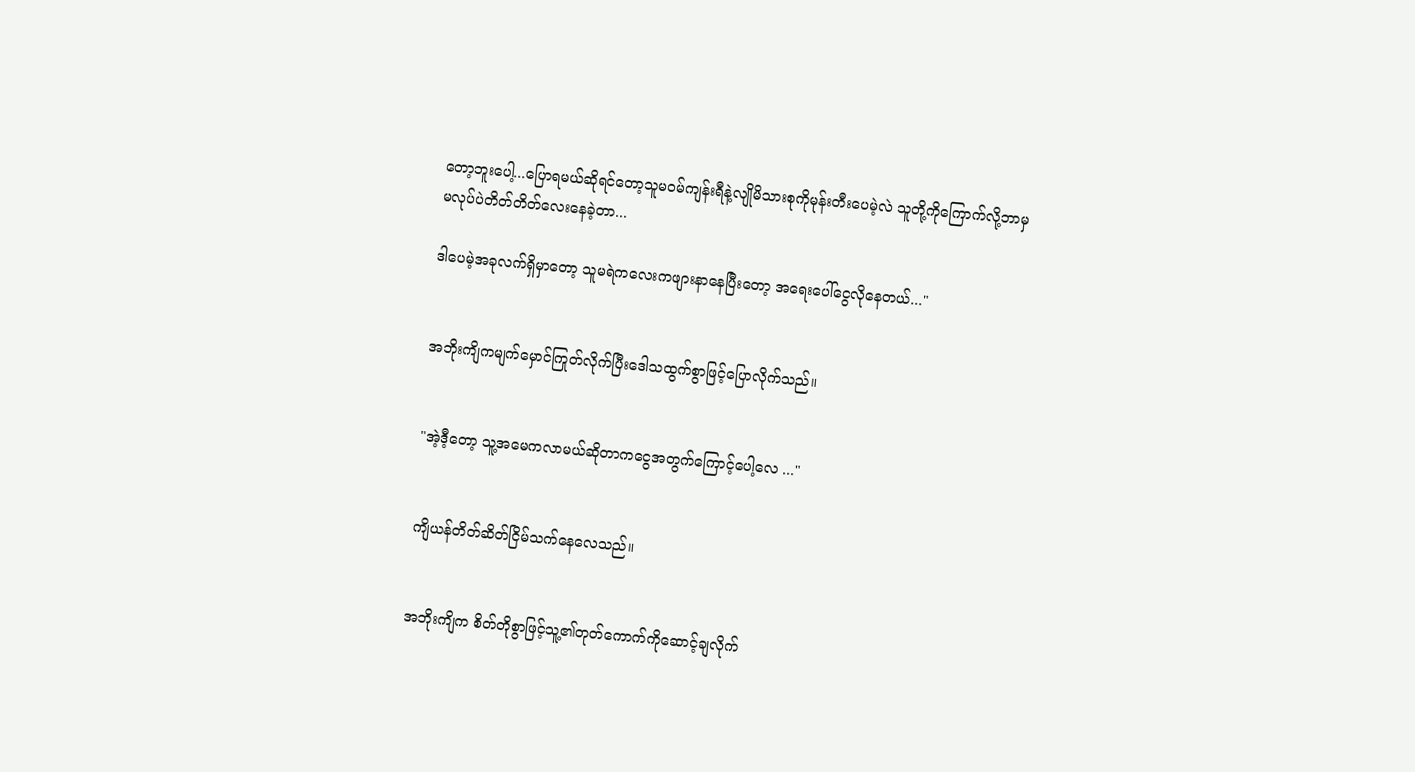တော့ဘူးပေါ့...ပြောရမယ်ဆိုရင်တော့သူမဝမ်ကျန်းရီနဲ့လျိုမိသားစုကိုမုန်းတီးပေမဲ့လဲ သူတို့ကိုကြောက်လို့ဘာမှမလုပ်ပဲတိတ်တိတ်လေးနေခဲ့တာ...

ဒါပေမဲ့အခုလက်ရှိမှာတော့ သူမရဲကလေးကဖျားနာနေပြီးတော့ အရေးပေါ်ငွေလိုနေတယ်..."


အဘိုးကျိကမျက်မှောင်ကြုတ်လိုက်ပြီးဒေါသထွက်စွာဖြင့်ပြောလိုက်သည်။


"အဲ့ဒီ့တော့ သူ့အမေကလာမယ်ဆိုတာကငွေအတွက်ကြောင့်ပေါ့လေ ..."


ကျိယန်တိတ်ဆိတ်ငြိမ်သက်နေလေသည်။


အဘိုးကျိက စိတ်တိုစွာဖြင့်သူ့၏တုတ်ကောက်ကိုဆောင့်ချလိုက်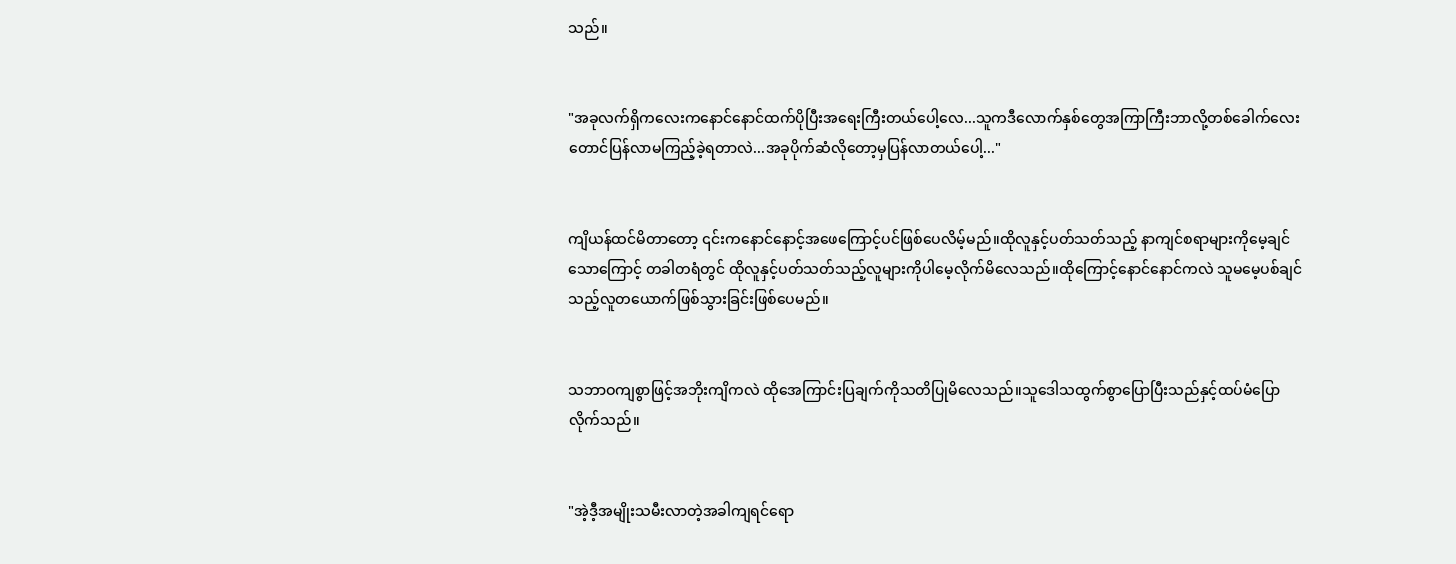သည်။


"အခုလက်ရှိကလေးကနောင်နောင်ထက်ပိုပြီးအရေးကြီးတယ်ပေါ့‌လေ...သူကဒီလောက်နှစ်တွေအကြာကြီးဘာလို့တစ်ခေါက်လေးတောင်ပြန်လာမကြည့်ခဲ့ရတာလဲ...အခုပိုက်ဆံလိုတော့မှပြန်လာတယ်ပေါ့..."


ကျိယန်ထင်မိတာတော့ ၎င်းကနောင်နောင့်အဖေကြောင့်ပင်ဖြစ်ပေလိမ့်မည်။ထိုလူနှင့်ပတ်သတ်သည့် နာကျင်စရာများကိုမေ့ချင်သောကြောင့် တခါတရံတွင် ထိုလူနှင့်ပတ်သတ်သည့်လူများကိုပါမေ့လိုက်မိလေသည်။ထို‌ကြောင့်နောင်နောင်ကလဲ သူမမေ့ပစ်ချင်သည့်လူတယောက်ဖြစ်သွားခြင်းဖြစ်ပေမည်။


သဘာဝကျစွာဖြင့်အဘိုးကျိကလဲ ထိုအေကြာင်းပြချက်ကိုသတိပြုမိလေသည်။သူဒေါသထွက်စွာပြောပြီးသည်နှင့်ထပ်မံပြောလိုက်သည်။


"အဲ့ဒီ့အမျိုးသမီးလာတဲ့အခါကျရင်ရော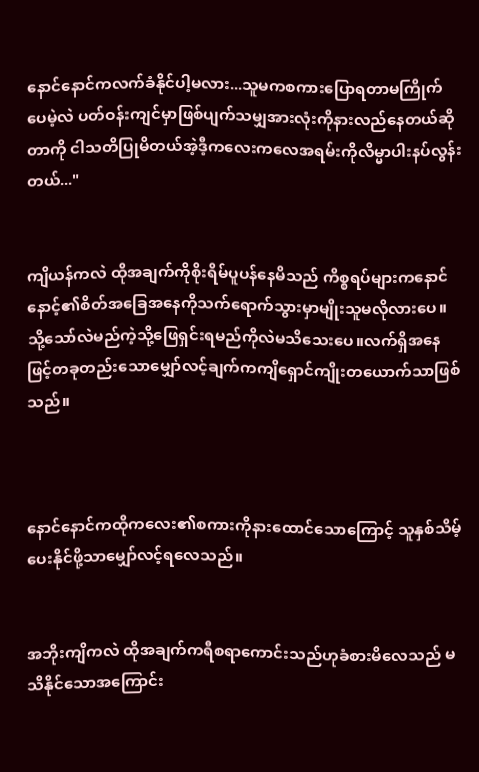နောင်နောင်ကလက်ခံနိုင်ပါ့မလား...သူမကစကားပြောရတာမကြိုက်ပေမဲ့လဲ ပတ်ဝန်းကျင်မှာဖြစ်ပျက်သမျှအားလုံးကိုနားလည်နေတယ်ဆိုတာကို ငါသတိပြုမိတယ်အဲ့ဒီ့ကလေးကလေအရမ်းကိုလိမ္မာပါးနပ်လွန်းတယ်..."


ကျိယန်ကလဲ ထိုအချက်ကိုစိုးရိမ်ပူပန်နေမိသည် ကိစ္စရပ်များကနောင်နောင့်၏စိတ်အခြေအနေကိုသက်‌ရောက်သွားမှာမျိုးသူမလိုလားပေ။ သို့သော်လဲမည်ကဲ့သို့ဖြေရှင်းရမည်ကိုလဲမသိသေးပေ။လက်ရှိအနေဖြင့်တခုတည်းသောမျှော်လင့်ချက်ကကျိရှောင်ကျိုးတယောက်သာဖြစ်သည်။



နောင်နောင်ကထိုကလေး၏စကားကိုနား‌ထောင်သောကြောင့် သူနှစ်သိမ့်ပေးနိုင်ဖို့သာမျှော်လင့်ရလေသည်။


အဘိုးကျိကလဲ ထိုအချက်ကရီစရာကောင်းသည်ဟုခံစားမိလေသည် မသိနိုင်သောအကြောင်း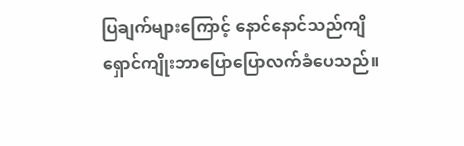ပြချက်များကြောင့် နောင်နောင်သည်ကျိရှောင်ကျိုးဘာပြောပြောလက်ခံပေသည်။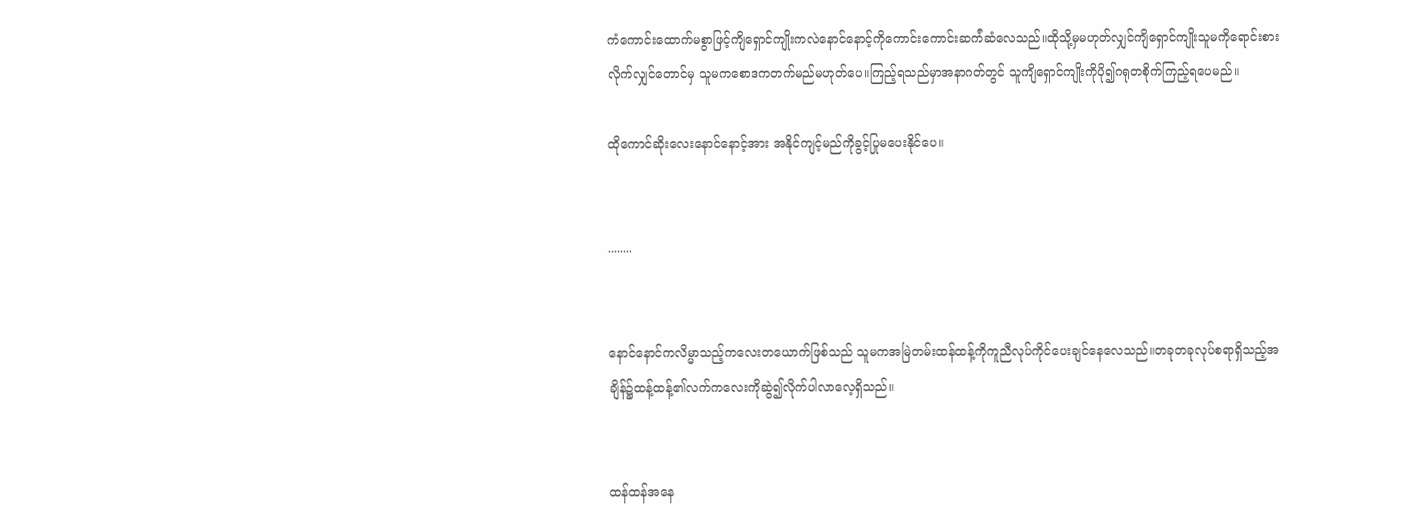ကံကောင်းထောက်မစွာဖြင့်ကျိရှောင်ကျိုးကလဲနောင်နောင့်ကိုကောင်းကောင်းဆက်ံဆံလေသည်။ထိုသို့မှမဟုတ်လျှင်ကျိရှောင်ကျိုးသူမကိုရောင်းစားလိုက်လျှင်တောင်မှ သူမကစောဒကတက်မည်မဟုတ်ပေ။ကြည့်ရသည်မှာအနာဂတ်တွင် သူကျိရှောင်ကျိုးကိုပို၍ဂရုတစိုက်ကြည့်ရပေမည်။

ထိုကောင်ဆိုးလေးနောင်နောင့်အား အနိုင်ကျင့်မည်ကိုခွင့်ပြုမပေးနိုင်ပေ။


........


နောင်နောင်ကလိမ္မာသည့်ကလေးတယောက်ဖြစ်သည် သူမကအမြဲတမ်းထန်ထန့်ကိုကူညီလုပ်ကိုင်ပေးချင်နေလေသည်။တခုတခုလုပ်စရာရှိသည့်အချိန်၌ထန့်ထန့်၏လက်ကလေးကိုဆွဲ၍လိုက်ပါလာလေ့ရှိသည်။


ထန်ထန်အနေ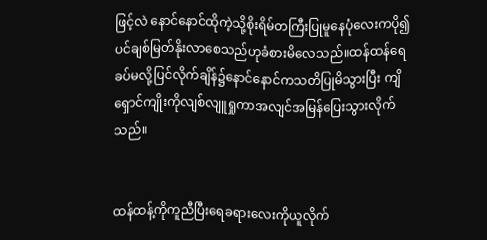ဖြင့်လဲ နောင်နောင်ထိုကဲ့သို့စိုးရိမ်တကြီးပြုမူနေပုံလေးကပို၍ပင်ချစ်မြတ်နိုးလာစေသည်ဟုခံစားမိလေသည်။ထန်ထန်ရေခပ်မလို့ပြင်လိုက်ချိန်၌နောင်နောင်ကသတိပြုမိသွားပြီး ကျိရှောင်ကျိုးကိုလျစ်လျူရှုကာအလျင်အမြန်ပြေးသွားလိုက်သည်။


ထန်ထန့်ကိုကူညီပြီးရေခရားလေးကိုယူလိုက်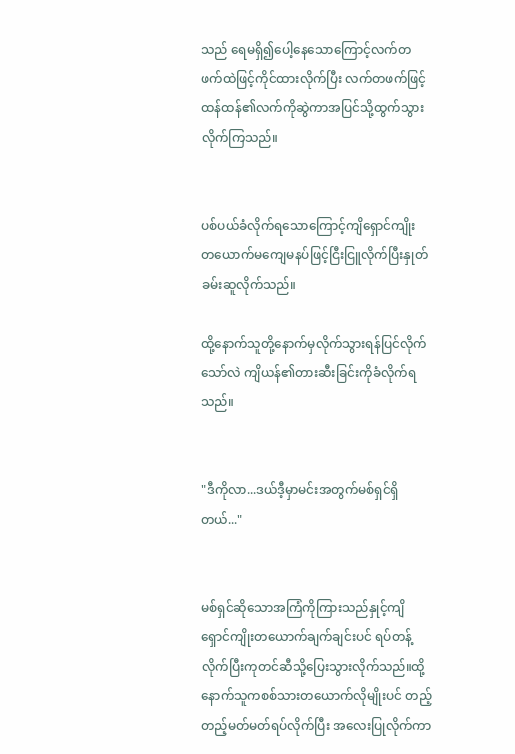သည် ရေမရှိ၍ပေါ့နေသောကြောင့်လက်တဖက်ထဲဖြင့်ကိုင်ထားလိုက်ပြီး လက်တဖက်ဖြင့်ထန်ထန်၏လက်ကိုဆွဲကာအပြင်သို့ထွက်သွားလိုက်ကြသည်။


ပစ်ပယ်ခံလိုက်ရသောကြောင့်ကျိရှောင်ကျိုးတ‌ယောက်မကျေမနပ်ဖြင့်ငြီးငြူလိုက်ပြီးနှုတ်ခမ်းဆူလိုက်သည်။

ထို့နောက်သူတို့နောက်မှလိုက်သွားရန်ပြင်လိုက်သော်လဲ ကျိယန်၏တားဆီးခြင်းကိုခံလိုက်ရသည်။


"ဒီကိုလာ...ဒယ်ဒီ့မှာမင်းအတွက်မစ်ရှင်ရှိတယ်..."


မစ်ရှင်ဆိုသောအကြံကိုကြားသည်နှုင့်ကျိရှောင်ကျိုးတယောက်ချက်ချင်းပင် ရပ်တန့်လိုက်ပြီးကုတင်ဆီသို့ပြေးသွားလိုက်သည်။ထို့နောက်သူကစစ်သားတယောက်လိုမျိုးပင် တည့်တည့်မတ်မတ်ရပ်လိုက်ပြီး အလေးပြုလိုက်ကာ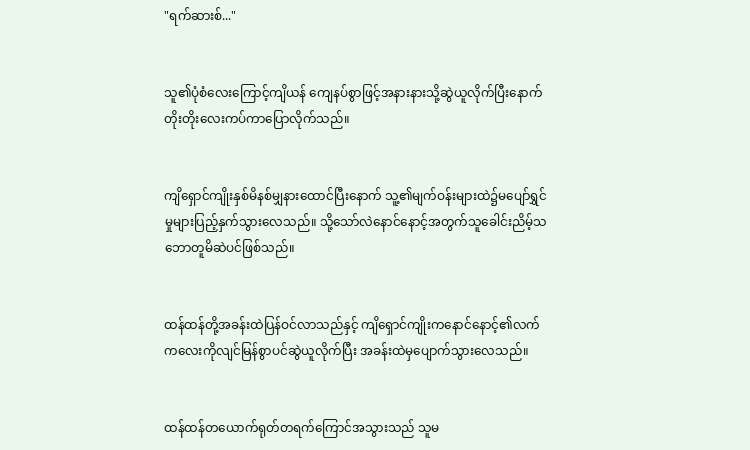"ရက်ဆားစ်..."


သူ၏ပုံစံလေးကြောင့်ကျိယန် ကျေနပ်စွာဖြင့်အနားနားသို့ဆွဲယူလိုက်ပြီးနောက်တိုးတိုးလေးကပ်ကာပြောလိုက်သည်။


ကျိရှောင်ကျိုးနှစ်မိနစ်မျှနားထောင်ပြီးနောက် သူ့၏မျက်ဝန်းများထဲ၌မပျော်ရွှင်မှုများပြည့်နှက်သွားလေသည်။ သို့သော်လဲ‌နောင်နောင့်အတွက်သူခေါင်းညိမ့်သဘောတူမိဆဲပင်ဖြစ်သည်။


ထန်ထန်တို့အခန်းထဲပြန်ဝင်လာသည်နှင့် ကျိရှောင်ကျိုးကနောင်နောင့်၏လက်ကလေးကိုလျင်မြန်စွာပင်ဆွဲယူလိုက်ပြီး အခန်းထဲမှပျောက်သွားလေသည်။


ထန်ထန်တယောက်ရုတ်တရက်ကြောင်အသွားသည် သူမ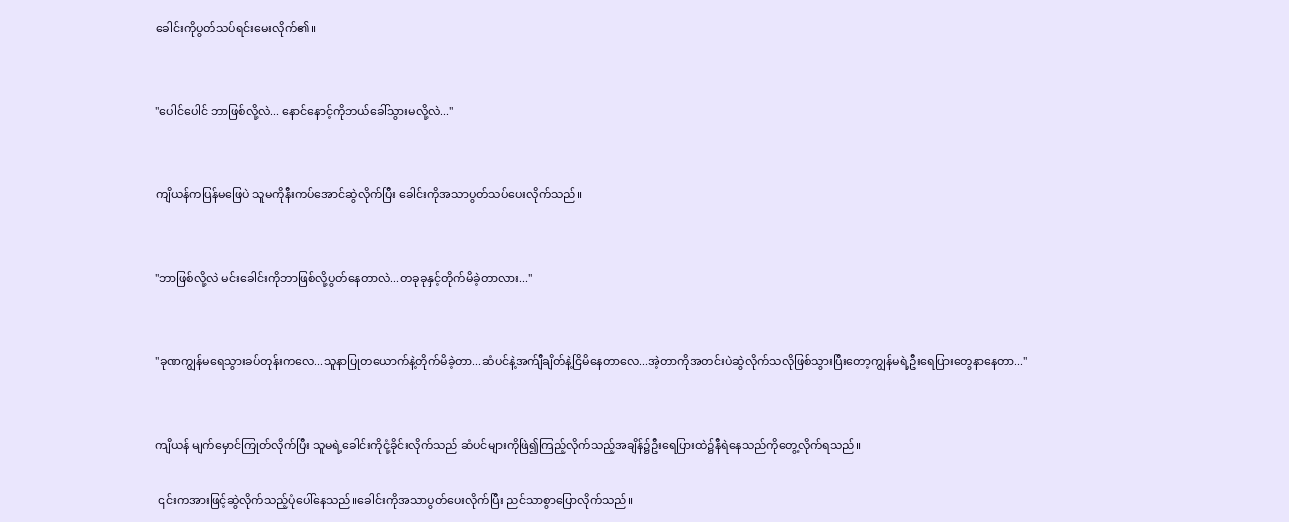ခေါင်းကိုပွတ်သပ်ရင်းမေးလိုက်၏။


"ပေါင်ပေါင် ဘာဖြစ်လို့လဲ... နောင်နောင့်ကိုဘယ်ခေါ်သွားမလို့လဲ..."


ကျိယန်ကပြန်မဖြေပဲ သူမကိုနီးကပ်အောင်ဆွဲလိုက်ပြီး ခေါင်းကိုအသာပွတ်သပ်ပေးလိုက်သည်။


"ဘာဖြစ်လို့လဲ မင်းခေါင်းကိုဘာဖြစ်လို့ပွတ်နေတာလဲ...တခုခုနှင့်တိုက်မိခဲ့တာလား..."


"ခုဏကျွန်မရေသွားခပ်တုန်းကလေ...သူနာပြုတယောက်နဲ့တိုက်မိခဲ့တာ...ဆံပင်နဲ့အက်ျီချိတ်နဲ့ငြိမိနေတာလေ...အဲ့တာကိုအတင်းပဲဆွဲလိုက်သလိုဖြစ်သွားပြီးတော့ကျွန်မရဲ့ဦးရေပြားတွေနာနေတာ..."


ကျိယန် မျက်မှောင်ကြုတ်လိုက်ပြီး သူမရဲ့ခေါင်းကိုငုံ့ခိုင်းလိုက်သည် ဆံပင်များကိုဖြဲ၍ကြည့်လိုက်သည့်အချိန်၌ဦးရေပြားထဲ၌နီရဲနေသည်ကိုတွေ့လိုက်ရသည်။

 ၎င်းကအားဖြင့်ဆွဲလိုက်သည့်ပုံပေါ်နေသည်။ခေါင်းကိုအသာပွတ်ပေးလိုက်ပြီး ညင်သာစွာပြောလိုက်သည်။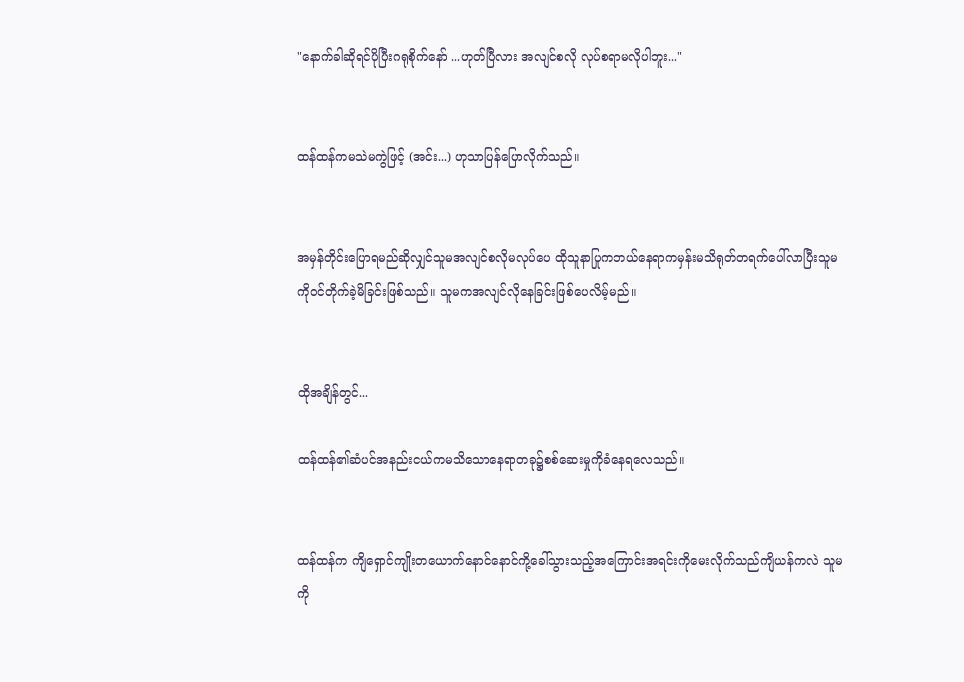"နောက်ခါဆိုရင်ပိုပြီးဂရုစိုက်နော် ...ဟုတ်ပြီလား အလျင်စလို လုပ်စရာမလိုပါဘူး..."


ထန်ထန်ကမသဲမကွဲဖြင့် (အင်း...) ဟုသာပြန်ပြောလိုက်သည်။


အမှန်တိုင်းပြောရမည်ဆိုလျှင်သူမအလျင်စလိုမလုပ်ပေ ထိုသူနာပြုကဘယ်နေရာကမှန်းမသိရုတ်တရက်ပေါ်လာပြီးသူမကိုဝင်တိုက်ခဲ့မိခြင်းဖြစ်သည်။ သူမကအလျင်လိုနေခြင်းဖြစ်ပေလိမ့်မည်။


ထိုအချိန်တွင်...

ထန်ထန်၏ဆံပင်အနည်းငယ်ကမသိသောနေရာတခု၌စစ်ဆေးမှုကိုခံနေရလေသည်။


ထန်ထန်က ကျိရှောင်ကျိုးတ‌ယောက်နောင်နောင်ကို့ခေါ်သွားသည့်အ‌ကြောင်းအရင်းကိုမေးလိုက်သည်ကျိယန်ကလဲ သူမကို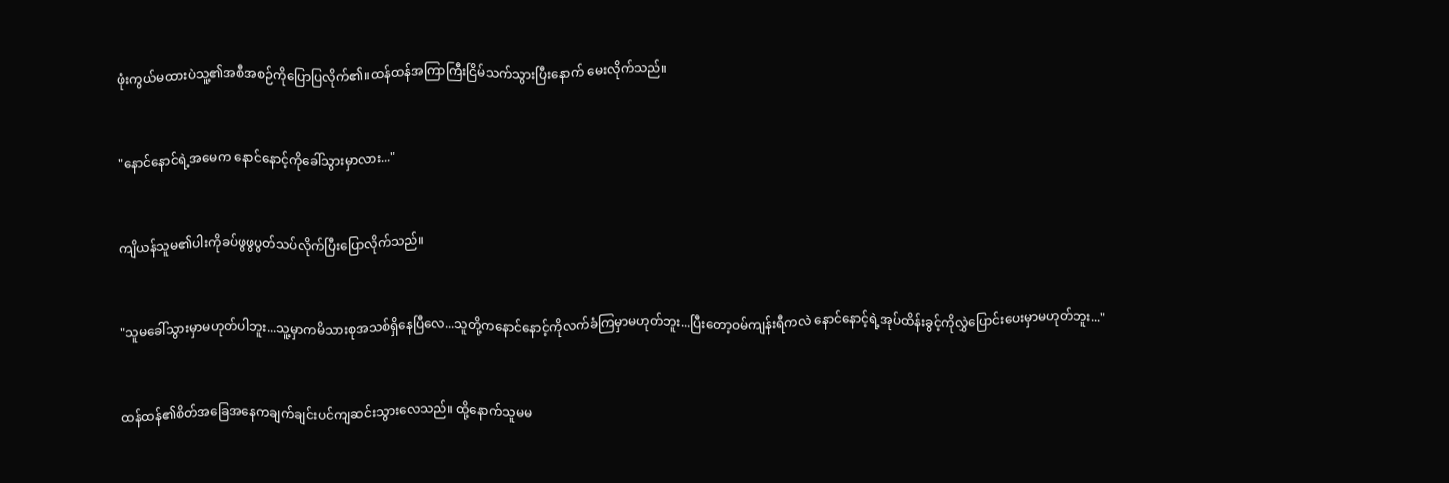ဖုံးကွယ်မထားပဲသူ့၏အစီအစဉ်ကိုပြောပြလိုက်၏။ထန်ထန်အကြာကြီးငြိမ်သက်သွားပြီးနောက် မေးလိုက်သည်။


"နောင်နောင်ရဲ့အမေက‌ နောင်နောင့်ကိုခေါ်သွားမှာလား..."


ကျိယန်သူမ၏ပါးကိုခပ်ဖွဖွပွတ်သပ်လိုက်ပြီးပြောလိုက်သည်။


"သူမခေါ်သွားမှာမဟုတ်ပါဘူး...သူ့မှာကမိသားစုအသစ်ရှိနေပြီလေ...သူတို့ကနောင်နောင့်ကိုလက်ခံကြမှာမဟုတ်ဘူး...ပြီးတော့ဝမ်ကျန်းရီကလဲ နောင်နောင့်ရဲ့အုပ်ထိန်းခွင့်ကိုလွှဲပြောင်းပေးမှာမဟုတ်ဘူး..."


ထန်ထန်၏စိတ်အခြေအနေကချက်ချင်းပင်ကျဆင်းသွားလေသည်။ ထို့နောက်သူမမ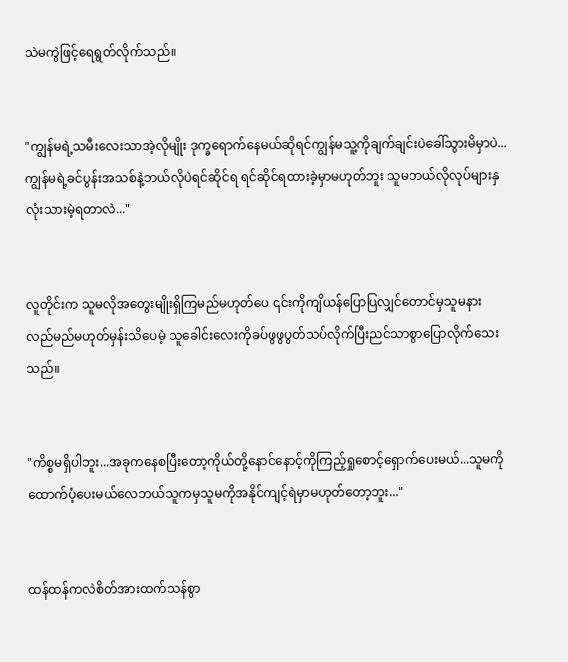သဲမကွဲဖြင့်ရေရွတ်လိုက်သည်။


"ကျွန်မရဲ့သမီးလေးသာအဲ့လိုမျိုး ဒုက္ခရောက်နေမယ်ဆိုရင်ကျွန်မသူ့ကိုချက်ချင်းပဲခေါ်သွားမိမှာပဲ...ကျွန်မရဲ့ခင်ပွန်းအသစ်နဲ့ဘယ်လိုပဲရင်ဆိုင်ရ ရင်ဆိုင်ရထားခဲ့မှာမဟုတ်ဘူး သူမဘယ်လိုလုပ်များနှလုံးသားမဲ့ရတာလဲ..."


လူတိုင်းက သူမလိုအတွေးမျိုးရှိကြမည်မဟုတ်ပေ ၎င်းကိုကျိယန်ပြောပြလျှင်တောင်မှသူမနားလည်မည်မဟုတ်မှန်းသိပေမဲ့ သူခေါင်းလေးကိုခပ်ဖွဖွပွတ်သပ်လိုက်ပြီးညင်သာစွာပြောလိုက်သေးသည်။


"ကိစ္စမရှိပါဘူး...အခုကနေစပြီးတော့ကိုယ်တို့နောင်နောင့်ကိုကြည့်ရှုစောင့်ရှောက်ပေးမယ်...သူမကိုထောက်ပံ့ပေးမယ်လေဘယ်သူကမှသူမကိုအနိုင်ကျင့်ရဲမှာမဟုတ်တော့ဘူး..."


ထန်ထန်ကလဲစိတ်အားထက်သန်စွာ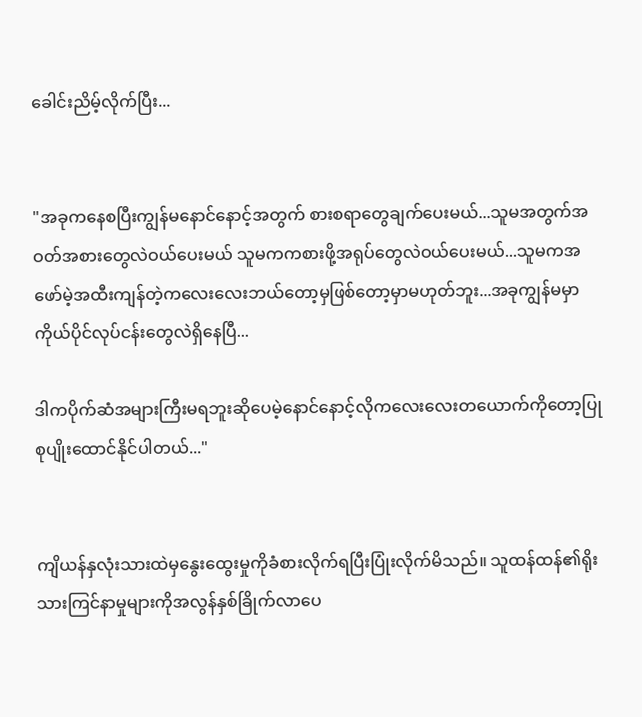ခေါင်းညိမ့်လိုက်ပြီး...


"အခုကနေစပြီးကျွန်မနောင်နောင့်အတွက် စားစရာတွေချက်ပေးမယ်...သူမအတွက်အဝတ်အစားတွေလဲဝယ်ပေးမယ် သူမကကစားဖို့အရုပ်တွေလဲဝယ်ပေးမယ်...သူမကအဖော်မဲ့အထီးကျန်တဲ့ကလေးလေးဘယ်တော့မှဖြစ်တော့မှာမဟုတ်ဘူး...အခုကျွန်မမှာကိုယ်ပိုင်လုပ်ငန်းတွေလဲရှိနေပြီ...

ဒါကပိုက်ဆံအများကြီးမရဘူးဆိုပေမဲ့နောင်နောင့်လိုက‌လေးလေးတယောက်ကိုတော့ပြုစုပျိုးထောင်နိုင်ပါတယ်..."


ကျိယန်နှလုံးသားထဲမှနွေးထွေးမှုကိုခံစားလိုက်ရပြီးပြုံးလိုက်မိသည်။ သူထန်ထန်၏ရိုးသားကြင်နာမှုများကိုအလွန်နှစ်ခြိုက်လာပေ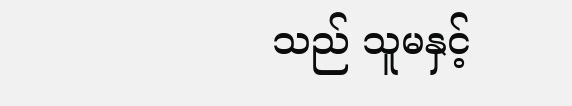သည် သူမနှင့်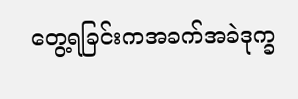တွေ့ရခြင်းကအခက်အခဲဒုက္ခ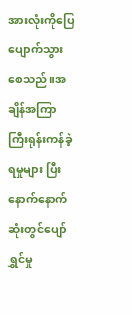အားလုံးကိုပြေပျောက်သွားစေသည်။အချိန်အကြာကြီးရုန်းကန်ခဲ့ရမှုများ ပြီးနောက်နောက်ဆုံးတွင်ပျော်ရွှင်မှု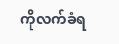ကိုလက်ခံရ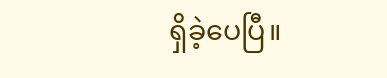ရှိခဲ့ပေပြီ။